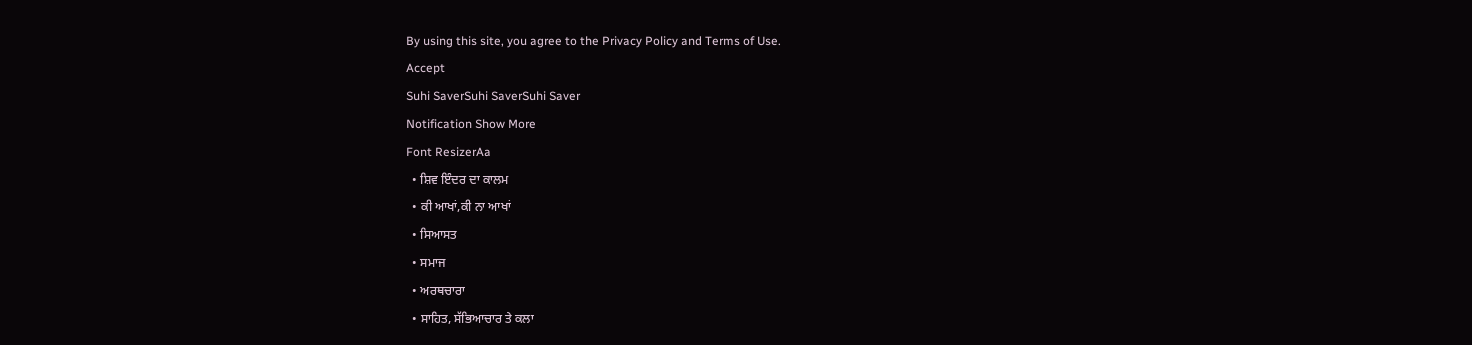By using this site, you agree to the Privacy Policy and Terms of Use.
Accept
Suhi SaverSuhi SaverSuhi Saver
Notification Show More
Font ResizerAa
  • ਸ਼ਿਵ ਇੰਦਰ ਦਾ ਕਾਲਮ
  • ਕੀ ਆਖਾਂ,ਕੀ ਨਾ ਆਖਾਂ
  • ਸਿਆਸਤ
  • ਸਮਾਜ
  • ਅਰਥਚਾਰਾ
  • ਸਾਹਿਤ, ਸੱਭਿਆਚਾਰ ਤੇ ਕਲਾ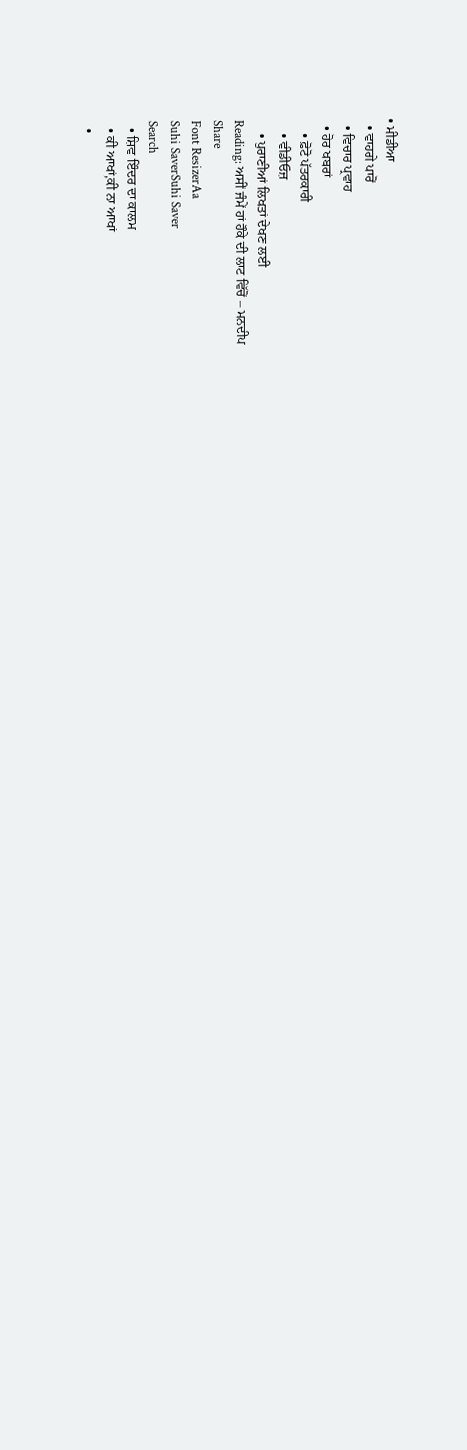• ਮੀਡੀਆ
  • ਵਾਹਗੇ ਪਾਰੋਂ
  • ਵਿਚਾਰ ਪ੍ਰਵਾਹ
  • ਹੋਰ ਖਬਰਾਂ
    • ਫ਼ੋਟੋ ਪੱਤਰਕਾਰੀ
    • ਵੀਡੀਓਜ਼
    • ਪੁਰਾਣੀਆਂ ਲਿਖਤਾਂ ਦੇਖਣ ਲਈ
Reading: ਅਸੀਂ ਜੰਮੇਂ ਹਾਂ ਹੌਕੇ ਦੀ ਲਾਟ ਵਿੱਚੋਂ – ਮਨਦੀਪ
Share
Font ResizerAa
Suhi SaverSuhi Saver
Search
  • ਸ਼ਿਵ ਇੰਦਰ ਦਾ ਕਾਲਮ
  • ਕੀ ਆਖਾਂ,ਕੀ ਨਾ ਆਖਾਂ
  •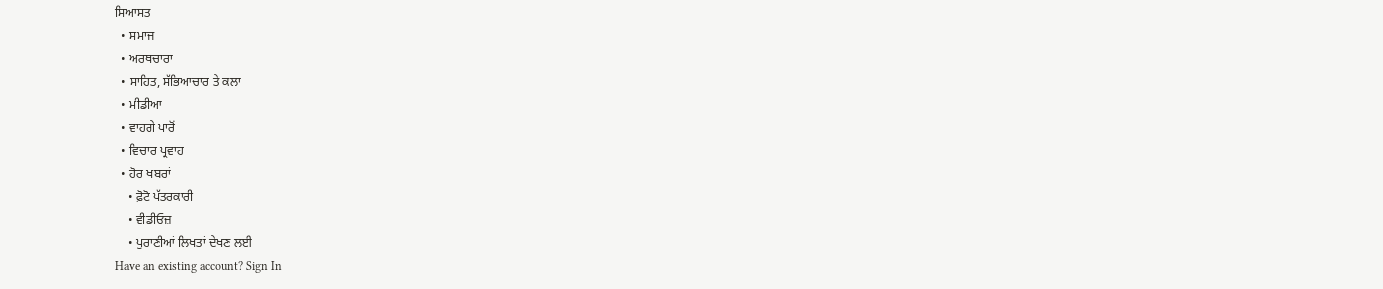ਸਿਆਸਤ
  • ਸਮਾਜ
  • ਅਰਥਚਾਰਾ
  • ਸਾਹਿਤ, ਸੱਭਿਆਚਾਰ ਤੇ ਕਲਾ
  • ਮੀਡੀਆ
  • ਵਾਹਗੇ ਪਾਰੋਂ
  • ਵਿਚਾਰ ਪ੍ਰਵਾਹ
  • ਹੋਰ ਖਬਰਾਂ
    • ਫ਼ੋਟੋ ਪੱਤਰਕਾਰੀ
    • ਵੀਡੀਓਜ਼
    • ਪੁਰਾਣੀਆਂ ਲਿਖਤਾਂ ਦੇਖਣ ਲਈ
Have an existing account? Sign In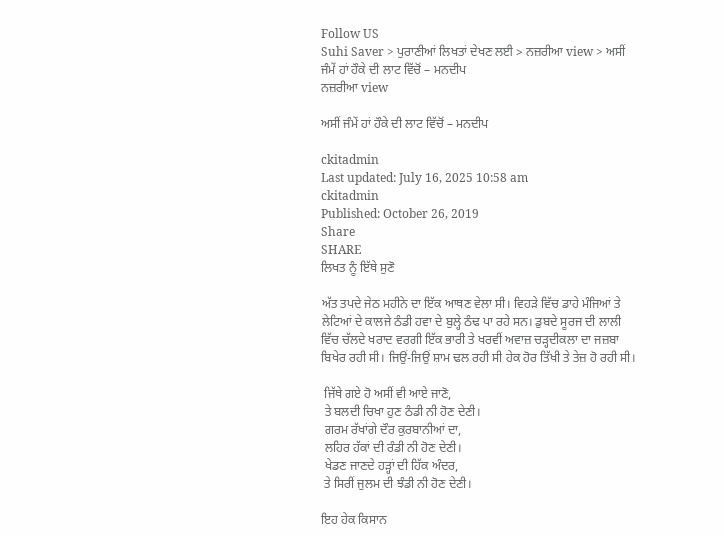Follow US
Suhi Saver > ਪੁਰਾਣੀਆਂ ਲਿਖਤਾਂ ਦੇਖਣ ਲਈ > ਨਜ਼ਰੀਆ view > ਅਸੀਂ ਜੰਮੇਂ ਹਾਂ ਹੌਕੇ ਦੀ ਲਾਟ ਵਿੱਚੋਂ – ਮਨਦੀਪ
ਨਜ਼ਰੀਆ view

ਅਸੀਂ ਜੰਮੇਂ ਹਾਂ ਹੌਕੇ ਦੀ ਲਾਟ ਵਿੱਚੋਂ – ਮਨਦੀਪ

ckitadmin
Last updated: July 16, 2025 10:58 am
ckitadmin
Published: October 26, 2019
Share
SHARE
ਲਿਖਤ ਨੂੰ ਇੱਥੇ ਸੁਣੋ

ਅੱਤ ਤਪਦੇ ਜੇਠ ਮਹੀਨੇ ਦਾ ਇੱਕ ਆਥਣ ਵੇਲਾ ਸੀ। ਵਿਹੜੇ ਵਿੱਚ ਡਾਹੇ ਮੰਜਿਆਂ ਤੇ ਲੇਟਿਆਂ ਦੇ ਕਾਲਜੇ ਠੰਡੀ ਹਵਾ ਦੇ ਬੁਲ੍ਹੇ ਠੰਢ ਪਾ ਰਹੇ ਸਨ। ਡੁਬਦੇ ਸੂਰਜ ਦੀ ਲਾਲੀ ਵਿੱਚ ਚੱਲਦੇ ਖਰਾਦ ਵਰਗੀ ਇੱਕ ਭਾਰੀ ਤੇ ਖਰਵੀਂ ਅਵਾਜ਼ ਚੜ੍ਹਦੀਕਲਾ ਦਾ ਜਜ਼ਬਾ ਬਿਖੇਰ ਰਹੀ ਸੀ। ਜਿਉਂ-ਜਿਉਂ ਸ਼ਾਮ ਢਲ ਰਹੀ ਸੀ ਹੇਕ ਹੋਰ ਤਿੱਖੀ ਤੇ ਤੇਜ਼ ਹੋ ਰਹੀ ਸੀ।

 ਜਿੱਥੇ ਗਏ ਹੋ ਅਸੀਂ ਵੀ ਆਏ ਜਾਣੋ,
 ਤੇ ਬਲਦੀ ਚਿਖਾ ਹੁਣ ਠੰਡੀ ਨੀ ਹੋਣ ਦੇਣੀ।
 ਗਰਮ ਰੱਖਾਂਗੇ ਦੌਰ ਕੁਰਬਾਨੀਆਂ ਦਾ,
 ਲਹਿਰ ਹੱਕਾਂ ਦੀ ਰੰਡੀ ਨੀ ਹੋਣ ਦੇਣੀ।
 ਖੇਡਣ ਜਾਣਦੇ ਹੜ੍ਹਾਂ ਦੀ ਹਿੱਕ ਅੰਦਰ,
 ਤੇ ਸਿਰੀਂ ਜੁਲਮ ਦੀ ਝੰਡੀ ਨੀ ਹੋਣ ਦੇਣੀ।

ਇਹ ਹੇਕ ਕਿਸਾਨ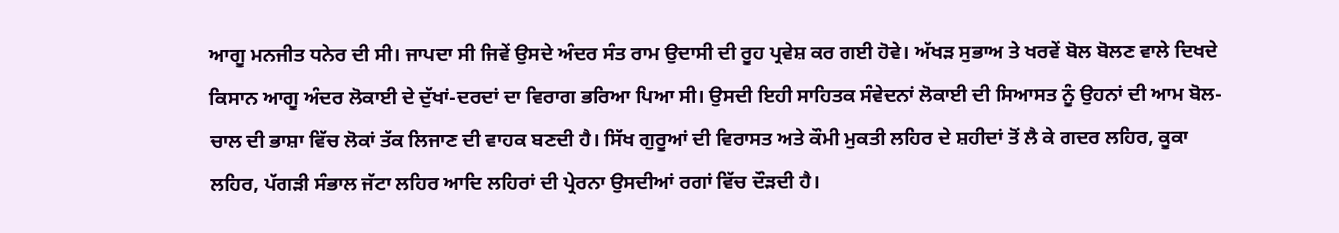ਆਗੂ ਮਨਜੀਤ ਧਨੇਰ ਦੀ ਸੀ। ਜਾਪਦਾ ਸੀ ਜਿਵੇਂ ਉਸਦੇ ਅੰਦਰ ਸੰਤ ਰਾਮ ਉਦਾਸੀ ਦੀ ਰੂਹ ਪ੍ਰਵੇਸ਼ ਕਰ ਗਈ ਹੋਵੇ। ਅੱਖੜ ਸੁਭਾਅ ਤੇ ਖਰਵੇਂ ਬੋਲ ਬੋਲਣ ਵਾਲੇ ਦਿਖਦੇ ਕਿਸਾਨ ਆਗੂ ਅੰਦਰ ਲੋਕਾਈ ਦੇ ਦੁੱਖਾਂ-ਦਰਦਾਂ ਦਾ ਵਿਰਾਗ ਭਰਿਆ ਪਿਆ ਸੀ। ਉਸਦੀ ਇਹੀ ਸਾਹਿਤਕ ਸੰਵੇਦਨਾਂ ਲੋਕਾਈ ਦੀ ਸਿਆਸਤ ਨੂੰ ਉਹਨਾਂ ਦੀ ਆਮ ਬੋਲ-ਚਾਲ ਦੀ ਭਾਸ਼ਾ ਵਿੱਚ ਲੋਕਾਂ ਤੱਕ ਲਿਜਾਣ ਦੀ ਵਾਹਕ ਬਣਦੀ ਹੈ। ਸਿੱਖ ਗੁਰੂਆਂ ਦੀ ਵਿਰਾਸਤ ਅਤੇ ਕੌਮੀ ਮੁਕਤੀ ਲਹਿਰ ਦੇ ਸ਼ਹੀਦਾਂ ਤੋਂ ਲੈ ਕੇ ਗਦਰ ਲਹਿਰ, ਕੂਕਾ ਲਹਿਰ, ਪੱਗੜੀ ਸੰਭਾਲ ਜੱਟਾ ਲਹਿਰ ਆਦਿ ਲਹਿਰਾਂ ਦੀ ਪ੍ਰੇਰਨਾ ਉਸਦੀਆਂ ਰਗਾਂ ਵਿੱਚ ਦੌੜਦੀ ਹੈ।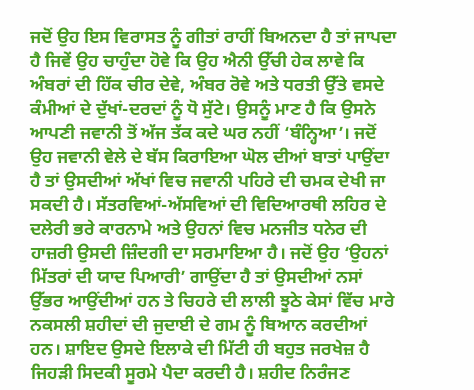ਜਦੋਂ ਉਹ ਇਸ ਵਿਰਾਸਤ ਨੂੰ ਗੀਤਾਂ ਰਾਹੀਂ ਬਿਅਨਦਾ ਹੈ ਤਾਂ ਜਾਪਦਾ ਹੈ ਜਿਵੇਂ ਉਹ ਚਾਹੁੰਦਾ ਹੋਵੇ ਕਿ ਉਹ ਐਨੀ ਉੱਚੀ ਹੇਕ ਲਾਵੇ ਕਿ ਅੰਬਰਾਂ ਦੀ ਹਿੱਕ ਚੀਰ ਦੇਵੇ, ਅੰਬਰ ਰੋਵੇ ਅਤੇ ਧਰਤੀ ਉੱਤੇ ਵਸਦੇ ਕੰਮੀਆਂ ਦੇ ਦੁੱਖਾਂ-ਦਰਦਾਂ ਨੂੰ ਧੋ ਸੁੱਟੇ। ਉਸਨੂੰ ਮਾਣ ਹੈ ਕਿ ਉਸਨੇ ਆਪਣੀ ਜਵਾਨੀ ਤੋਂ ਅੱਜ ਤੱਕ ਕਦੇ ਘਰ ਨਹੀਂ ‘ਬੰਨ੍ਹਿਆ’। ਜਦੋਂ ਉਹ ਜਵਾਨੀ ਵੇਲੇ ਦੇ ਬੱਸ ਕਿਰਾਇਆ ਘੋਲ ਦੀਆਂ ਬਾਤਾਂ ਪਾਉਂਦਾ ਹੈ ਤਾਂ ਉਸਦੀਆਂ ਅੱਖਾਂ ਵਿਚ ਜਵਾਨੀ ਪਹਿਰੇ ਦੀ ਚਮਕ ਦੇਖੀ ਜਾ ਸਕਦੀ ਹੈ। ਸੱਤਰਵਿਆਂ-ਅੱਸਵਿਆਂ ਦੀ ਵਿਦਿਆਰਥੀ ਲਹਿਰ ਦੇ ਦਲੇਰੀ ਭਰੇ ਕਾਰਨਾਮੇ ਅਤੇ ਉਹਨਾਂ ਵਿਚ ਮਨਜੀਤ ਧਨੇਰ ਦੀ ਹਾਜ਼ਰੀ ਉਸਦੀ ਜ਼ਿੰਦਗੀ ਦਾ ਸਰਮਾਇਆ ਹੈ। ਜਦੋਂ ਉਹ ‘ਉਹਨਾਂ ਮਿੱਤਰਾਂ ਦੀ ਯਾਦ ਪਿਆਰੀ’ ਗਾਉਂਦਾ ਹੈ ਤਾਂ ਉਸਦੀਆਂ ਨਸਾਂ ਉੱਭਰ ਆਉਂਦੀਆਂ ਹਨ ਤੇ ਚਿਹਰੇ ਦੀ ਲਾਲੀ ਝੂਠੇ ਕੇਸਾਂ ਵਿੱਚ ਮਾਰੇ ਨਕਸਲੀ ਸ਼ਹੀਦਾਂ ਦੀ ਜੁਦਾਈ ਦੇ ਗਮ ਨੂੰ ਬਿਆਨ ਕਰਦੀਆਂ ਹਨ। ਸ਼ਾਇਦ ਉਸਦੇ ਇਲਾਕੇ ਦੀ ਮਿੱਟੀ ਹੀ ਬਹੁਤ ਜਰਖੇਜ਼ ਹੈ ਜਿਹੜੀ ਸਿਦਕੀ ਸੂਰਮੇ ਪੈਦਾ ਕਰਦੀ ਹੈ। ਸ਼ਹੀਦ ਨਿਰੰਜਣ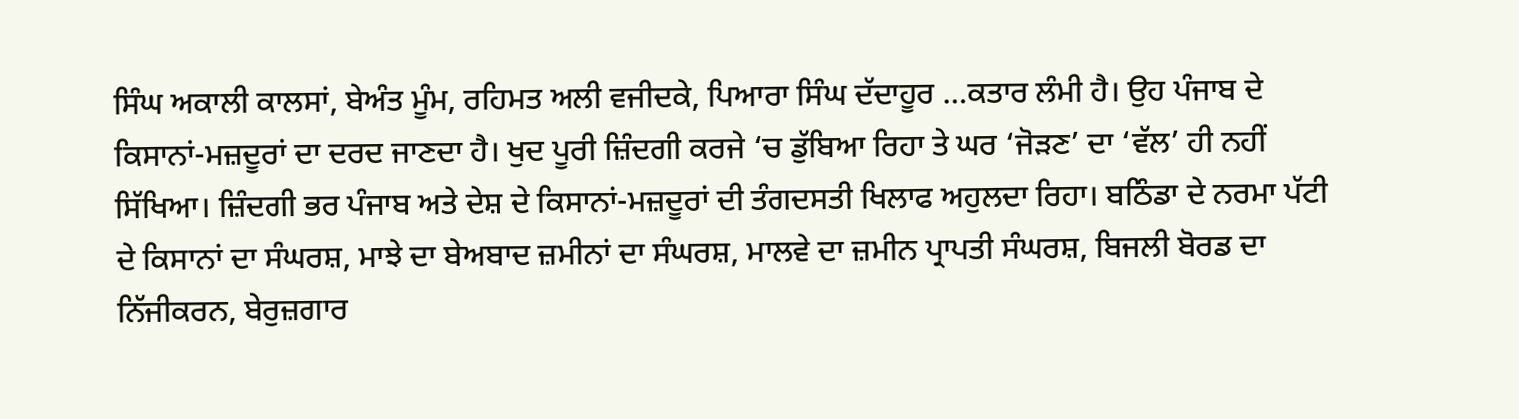ਸਿੰਘ ਅਕਾਲੀ ਕਾਲਸਾਂ, ਬੇਅੰਤ ਮੂੰਮ, ਰਹਿਮਤ ਅਲੀ ਵਜੀਦਕੇ, ਪਿਆਰਾ ਸਿੰਘ ਦੱਦਾਹੂਰ …ਕਤਾਰ ਲੰਮੀ ਹੈ। ਉਹ ਪੰਜਾਬ ਦੇ ਕਿਸਾਨਾਂ-ਮਜ਼ਦੂਰਾਂ ਦਾ ਦਰਦ ਜਾਣਦਾ ਹੈ। ਖੁਦ ਪੂਰੀ ਜ਼ਿੰਦਗੀ ਕਰਜੇ ‘ਚ ਡੁੱਬਿਆ ਰਿਹਾ ਤੇ ਘਰ ‘ਜੋੜਣ’ ਦਾ ‘ਵੱਲ’ ਹੀ ਨਹੀਂ ਸਿੱਖਿਆ। ਜ਼ਿੰਦਗੀ ਭਰ ਪੰਜਾਬ ਅਤੇ ਦੇਸ਼ ਦੇ ਕਿਸਾਨਾਂ-ਮਜ਼ਦੂਰਾਂ ਦੀ ਤੰਗਦਸਤੀ ਖਿਲਾਫ ਅਹੁਲਦਾ ਰਿਹਾ। ਬਠਿੰਡਾ ਦੇ ਨਰਮਾ ਪੱਟੀ ਦੇ ਕਿਸਾਨਾਂ ਦਾ ਸੰਘਰਸ਼, ਮਾਝੇ ਦਾ ਬੇਅਬਾਦ ਜ਼ਮੀਨਾਂ ਦਾ ਸੰਘਰਸ਼, ਮਾਲਵੇ ਦਾ ਜ਼ਮੀਨ ਪ੍ਰਾਪਤੀ ਸੰਘਰਸ਼, ਬਿਜਲੀ ਬੋਰਡ ਦਾ ਨਿੱਜੀਕਰਨ, ਬੇਰੁਜ਼ਗਾਰ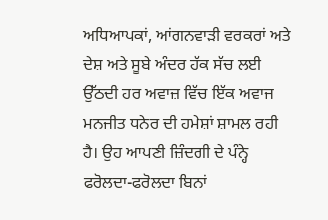ਅਧਿਆਪਕਾਂ, ਆਂਗਨਵਾੜੀ ਵਰਕਰਾਂ ਅਤੇ ਦੇਸ਼ ਅਤੇ ਸੂਬੇ ਅੰਦਰ ਹੱਕ ਸੱਚ ਲਈ ਉੱਠਦੀ ਹਰ ਅਵਾਜ਼ ਵਿੱਚ ਇੱਕ ਅਵਾਜ ਮਨਜੀਤ ਧਨੇਰ ਦੀ ਹਮੇਸ਼ਾਂ ਸ਼ਾਮਲ ਰਹੀ ਹੈ। ਉਹ ਆਪਣੀ ਜ਼ਿੰਦਗੀ ਦੇ ਪੰਨ੍ਹੇ ਫਰੋਲਦਾ-ਫਰੋਲਦਾ ਬਿਨਾਂ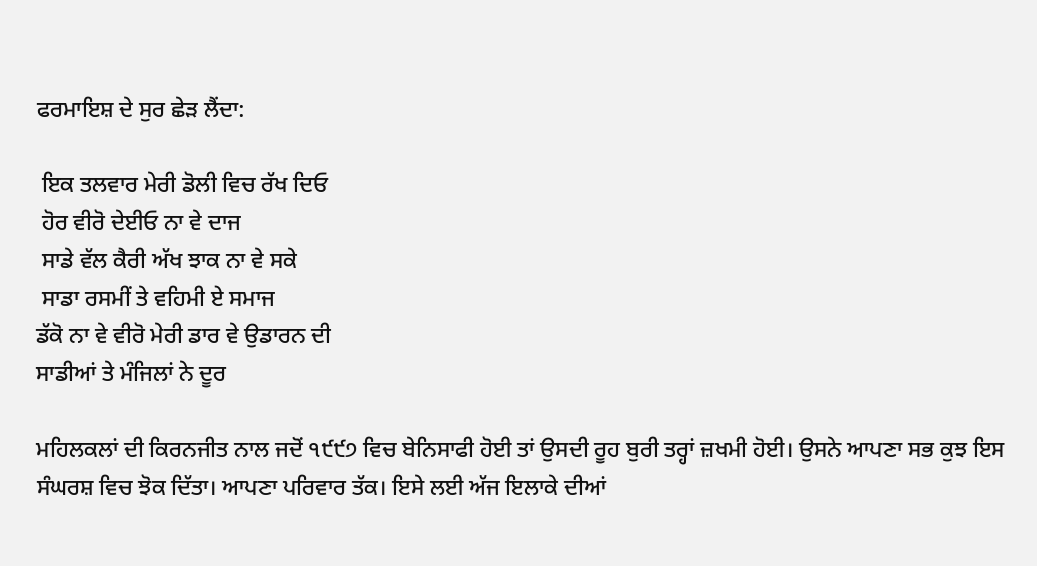ਫਰਮਾਇਸ਼ ਦੇ ਸੁਰ ਛੇੜ ਲੈਂਦਾ:

 ਇਕ ਤਲਵਾਰ ਮੇਰੀ ਡੋਲੀ ਵਿਚ ਰੱਖ ਦਿਓ
 ਹੋਰ ਵੀਰੋ ਦੇਈਓ ਨਾ ਵੇ ਦਾਜ
 ਸਾਡੇ ਵੱਲ ਕੈਰੀ ਅੱਖ ਝਾਕ ਨਾ ਵੇ ਸਕੇ
 ਸਾਡਾ ਰਸਮੀਂ ਤੇ ਵਹਿਮੀ ਏ ਸਮਾਜ
ਡੱਕੋ ਨਾ ਵੇ ਵੀਰੋ ਮੇਰੀ ਡਾਰ ਵੇ ਉਡਾਰਨ ਦੀ
ਸਾਡੀਆਂ ਤੇ ਮੰਜਿਲਾਂ ਨੇ ਦੂਰ

ਮਹਿਲਕਲਾਂ ਦੀ ਕਿਰਨਜੀਤ ਨਾਲ ਜਦੋਂ ੧੯੯੭ ਵਿਚ ਬੇਨਿਸਾਫੀ ਹੋਈ ਤਾਂ ਉਸਦੀ ਰੂਹ ਬੁਰੀ ਤਰ੍ਹਾਂ ਜ਼ਖਮੀ ਹੋਈ। ਉਸਨੇ ਆਪਣਾ ਸਭ ਕੁਝ ਇਸ ਸੰਘਰਸ਼ ਵਿਚ ਝੋਕ ਦਿੱਤਾ। ਆਪਣਾ ਪਰਿਵਾਰ ਤੱਕ। ਇਸੇ ਲਈ ਅੱਜ ਇਲਾਕੇ ਦੀਆਂ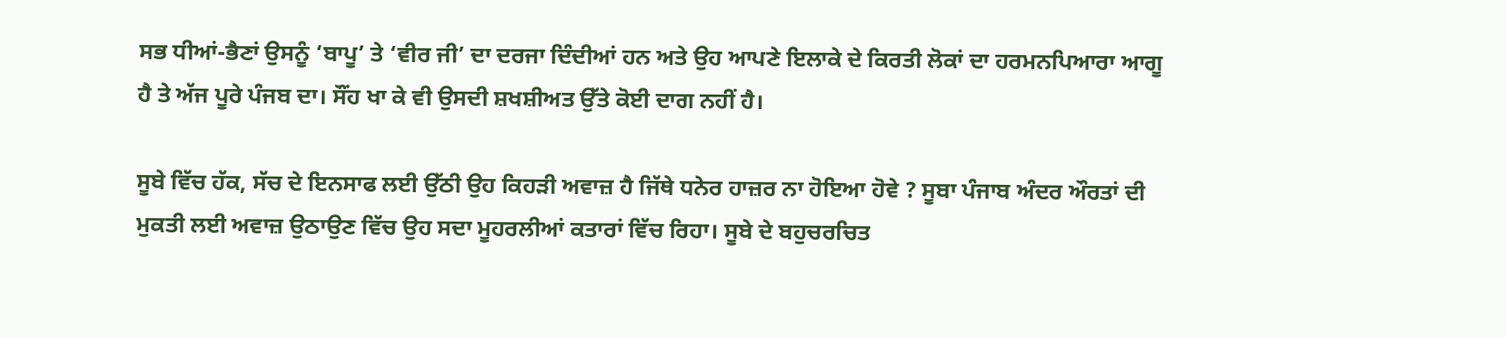ਸਭ ਧੀਆਂ-ਭੈਣਾਂ ਉਸਨੂੰ ‘ਬਾਪੂ’ ਤੇ ‘ਵੀਰ ਜੀ’ ਦਾ ਦਰਜਾ ਦਿੰਦੀਆਂ ਹਨ ਅਤੇ ਉਹ ਆਪਣੇ ਇਲਾਕੇ ਦੇ ਕਿਰਤੀ ਲੋਕਾਂ ਦਾ ਹਰਮਨਪਿਆਰਾ ਆਗੂ ਹੈ ਤੇ ਅੱਜ ਪੂਰੇ ਪੰਜਬ ਦਾ। ਸੌਂਹ ਖਾ ਕੇ ਵੀ ਉਸਦੀ ਸ਼ਖਸ਼ੀਅਤ ਉੱਤੇ ਕੋਈ ਦਾਗ ਨਹੀਂ ਹੈ।

ਸੂਬੇ ਵਿੱਚ ਹੱਕ, ਸੱਚ ਦੇ ਇਨਸਾਫ ਲਈ ਉੱਠੀ ਉਹ ਕਿਹੜੀ ਅਵਾਜ਼ ਹੈ ਜਿੱਥੇ ਧਨੇਰ ਹਾਜ਼ਰ ਨਾ ਹੋਇਆ ਹੋਵੇ ? ਸੂਬਾ ਪੰਜਾਬ ਅੰਦਰ ਔਰਤਾਂ ਦੀ ਮੁਕਤੀ ਲਈ ਅਵਾਜ਼ ਉਠਾਉਣ ਵਿੱਚ ਉਹ ਸਦਾ ਮੂਹਰਲੀਆਂ ਕਤਾਰਾਂ ਵਿੱਚ ਰਿਹਾ। ਸੂਬੇ ਦੇ ਬਹੁਚਰਚਿਤ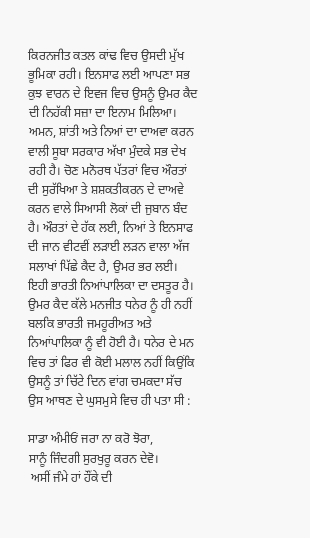ਕਿਰਨਜੀਤ ਕਤਲ ਕਾਂਢ ਵਿਚ ਉਸਦੀ ਮੁੱਖ ਭੂਮਿਕਾ ਰਹੀ। ਇਨਸਾਫ ਲਈ ਆਪਣਾ ਸਭ ਕੁਝ ਵਾਰਨ ਦੇ ਇਵਜ ਵਿਚ ਉਸਨੂੰ ਉਮਰ ਕੈਦ ਦੀ ਨਿਹੱਕੀ ਸਜ਼ਾ ਦਾ ਇਨਾਮ ਮਿਲਿਆ। ਅਮਨ, ਸ਼ਾਂਤੀ ਅਤੇ ਨਿਆਂ ਦਾ ਦਾਅਵਾ ਕਰਨ ਵਾਲੀ ਸੂਬਾ ਸਰਕਾਰ ਅੱਖਾ ਮੁੰਦਕੇ ਸਭ ਦੇਖ ਰਹੀ ਹੈ। ਚੋਣ ਮਨੋਰਥ ਪੱਤਰਾਂ ਵਿਚ ਔਰਤਾਂ ਦੀ ਸੁਰੱਖਿਆ ਤੇ ਸ਼ਸ਼ਕਤੀਕਰਨ ਦੇ ਦਾਅਵੇ ਕਰਨ ਵਾਲੇ ਸਿਆਸੀ ਲੋਕਾਂ ਦੀ ਜੁਬਾਨ ਬੰਦ ਹੈ। ਔਰਤਾਂ ਦੇ ਹੱਕ ਲਈ, ਨਿਆਂ ਤੇ ਇਨਸਾਫ ਦੀ ਜਾਨ ਵੀਟਵੀਂ ਲੜਾਈ ਲੜਨ ਵਾਲਾ ਅੱਜ ਸਲਾਖਾਂ ਪਿੱਛੇ ਕੈਦ ਹੈ, ਉਮਰ ਭਰ ਲਈ। ਇਹੀ ਭਾਰਤੀ ਨਿਆਂਪਾਲਿਕਾ ਦਾ ਦਸਤੂਰ ਹੈ। ਉਮਰ ਕੈਦ ਕੱਲੇ ਮਨਜੀਤ ਧਨੇਰ ਨੂੰ ਹੀ ਨਹੀਂ ਬਲਕਿ ਭਾਰਤੀ ਜਮਹੂਰੀਅਤ ਅਤੇ ਨਿਆਂਪਾਲਿਕਾ ਨੂੰ ਵੀ ਹੋਈ ਹੈ। ਧਨੇਰ ਦੇ ਮਨ ਵਿਚ ਤਾਂ ਫਿਰ ਵੀ ਕੋਈ ਮਲਾਲ ਨਹੀਂ ਕਿਉਂਕਿ ਉਸਨੂੰ ਤਾਂ ਚਿੱਟੇ ਦਿਨ ਵਾਂਗ ਚਮਕਦਾ ਸੱਚ ਉਸ ਆਥਣ ਦੇ ਘੁਸਮੁਸੇ ਵਿਚ ਹੀ ਪਤਾ ਸੀ :

ਸਾਡਾ ਅੰਮੀਓਂ ਜਰਾ ਨਾ ਕਰੋ ਝੋਰਾ,
ਸਾਨੂੰ ਜਿੰਦਗੀ ਸੁਰਖੁਰੂ ਕਰਨ ਦੇਵੋ।
 ਅਸੀਂ ਜੰਮੇ ਹਾਂ ਹੌਂਕੇ ਦੀ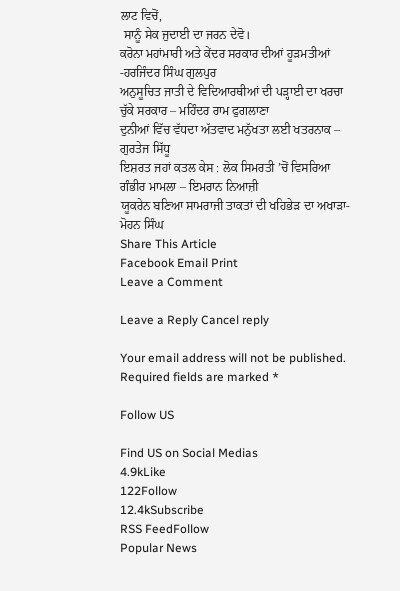ਲਾਟ ਵਿਚੋਂ,
 ਸਾਨੂੰ ਸੇਕ ਜੁਦਾਈ ਦਾ ਜਰਨ ਦੇਵੋ।
ਕਰੋਨਾ ਮਹਾਂਮਾਰੀ ਅਤੇ ਕੇਂਦਰ ਸਰਕਾਰ ਦੀਆਂ ਹੂੜਮਤੀਆਂ -ਹਰਜਿੰਦਰ ਸਿੰਘ ਗੁਲਪੁਰ
ਅਨੁਸੂਚਿਤ ਜਾਤੀ ਦੇ ਵਿਦਿਆਰਥੀਆਂ ਦੀ ਪੜ੍ਹਾਈ ਦਾ ਖਰਚਾ ਚੁੱਕੇ ਸਰਕਾਰ – ਮਹਿੰਦਰ ਰਾਮ ਫੁਗਲਾਣਾ
ਦੁਨੀਆਂ ਵਿੱਚ ਵੱਧਦਾ ਅੱਤਵਾਦ ਮਨੁੱਖਤਾ ਲਈ ਖਤਰਨਾਕ – ਗੁਰਤੇਜ ਸਿੱਧੂ
ਇਸ਼ਰਤ ਜਹਾਂ ਕਤਲ ਕੇਸ : ਲੋਕ ਸਿਮਰਤੀ ’ਚੋਂ ਵਿਸਰਿਆ ਗੰਭੀਰ ਮਾਮਲਾ – ਇਮਰਾਨ ਨਿਆਜ਼ੀ
ਯੂਕਰੇਨ ਬਣਿਆ ਸਾਮਰਾਜੀ ਤਾਕਤਾਂ ਦੀ ਖਹਿਭੇੜ ਦਾ ਅਖਾੜਾ- ਮੋਹਨ ਸਿੰਘ
Share This Article
Facebook Email Print
Leave a Comment

Leave a Reply Cancel reply

Your email address will not be published. Required fields are marked *

Follow US

Find US on Social Medias
4.9kLike
122Follow
12.4kSubscribe
RSS FeedFollow
Popular News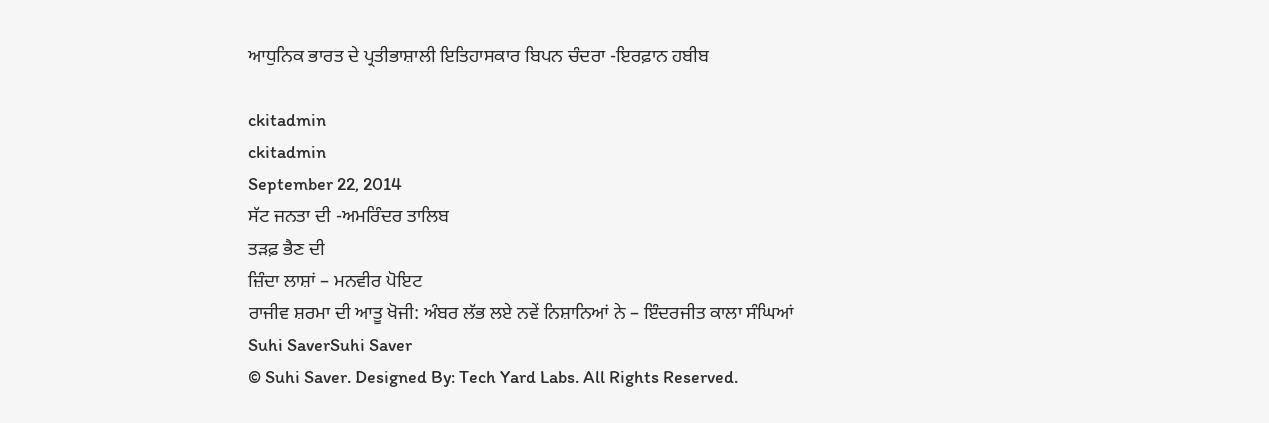ਆਧੁਨਿਕ ਭਾਰਤ ਦੇ ਪ੍ਰਤੀਭਾਸ਼ਾਲੀ ਇਤਿਹਾਸਕਾਰ ਬਿਪਨ ਚੰਦਰਾ -ਇਰਫ਼ਾਨ ਹਬੀਬ

ckitadmin
ckitadmin
September 22, 2014
ਸੱਟ ਜਨਤਾ ਦੀ -ਅਮਰਿੰਦਰ ਤਾਲਿਬ
ਤੜਫ਼ ਭੈਣ ਦੀ
ਜ਼ਿੰਦਾ ਲਾਸ਼ਾਂ – ਮਨਵੀਰ ਪੋਇਟ
ਰਾਜੀਵ ਸ਼ਰਮਾ ਦੀ ਆਤੂ ਖੋਜੀ: ਅੰਬਰ ਲੱਭ ਲਏ ਨਵੇਂ ਨਿਸ਼ਾਨਿਆਂ ਨੇ – ਇੰਦਰਜੀਤ ਕਾਲਾ ਸੰਘਿਆਂ
Suhi SaverSuhi Saver
© Suhi Saver. Designed By: Tech Yard Labs. All Rights Reserved.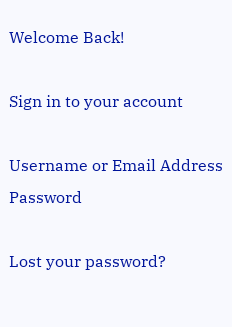Welcome Back!

Sign in to your account

Username or Email Address
Password

Lost your password?